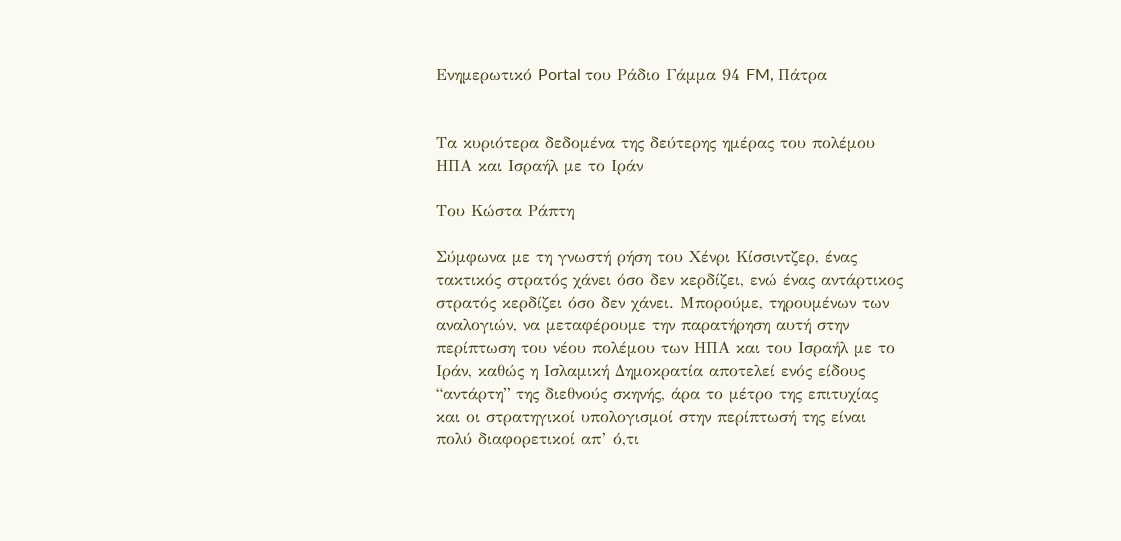Ενημερωτικό Portal του Ράδιο Γάμμα 94 FM, Πάτρα


Τα κυριότερα δεδομένα της δεύτερης ημέρας του πολέμου ΗΠΑ και Ισραήλ με το Ιράν

Του Κώστα Ράπτη

Σύμφωνα με τη γνωστή ρήση του Χένρι Κίσσιντζερ, ένας τακτικός στρατός χάνει όσο δεν κερδίζει, ενώ ένας αντάρτικος στρατός κερδίζει όσο δεν χάνει. Μπορούμε, τηρουμένων των αναλογιών, να μεταφέρουμε την παρατήρηση αυτή στην περίπτωση του νέου πολέμου των ΗΠΑ και του Ισραήλ με το Ιράν, καθώς η Ισλαμική Δημοκρατία αποτελεί ενός είδους “αντάρτη” της διεθνούς σκηνής, άρα το μέτρο της επιτυχίας και οι στρατηγικοί υπολογισμοί στην περίπτωσή της είναι πολύ διαφορετικοί απ’ ό,τι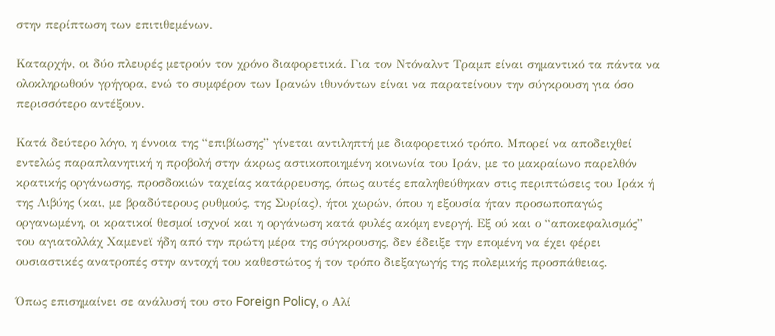στην περίπτωση των επιτιθεμένων.

Καταρχήν, οι δύο πλευρές μετρούν τον χρόνο διαφορετικά. Για τον Ντόναλντ Τραμπ είναι σημαντικό τα πάντα να ολοκληρωθούν γρήγορα, ενώ το συμφέρον των Ιρανών ιθυνόντων είναι να παρατείνουν την σύγκρουση για όσο περισσότερο αντέξουν.

Κατά δεύτερο λόγο, η έννοια της “επιβίωσης” γίνεται αντιληπτή με διαφορετικό τρόπο. Μπορεί να αποδειχθεί εντελώς παραπλανητική η προβολή στην άκρως αστικοποιημένη κοινωνία του Ιράν, με το μακραίωνο παρελθόν κρατικής οργάνωσης, προσδοκιών ταχείας κατάρρευσης, όπως αυτές επαληθεύθηκαν στις περιπτώσεις του Ιράκ ή της Λιβύης (και, με βραδύτερους ρυθμούς, της Συρίας), ήτοι χωρών, όπου η εξουσία ήταν προσωποπαγώς οργανωμένη, οι κρατικοί θεσμοί ισχνοί και η οργάνωση κατά φυλές ακόμη ενεργή. Εξ ού και ο “αποκεφαλισμός” του αγιατολλάχ Χαμενεϊ ήδη από την πρώτη μέρα της σύγκρουσης, δεν έδειξε την επομένη να έχει φέρει ουσιαστικές ανατροπές στην αντοχή του καθεστώτος ή τον τρόπο διεξαγωγής της πολεμικής προσπάθειας.

Όπως επισημαίνει σε ανάλυσή του στο Foreign Policy, ο Αλί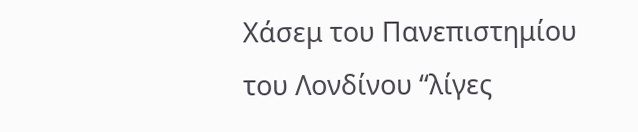Χάσεμ του Πανεπιστημίου του Λονδίνου “λίγες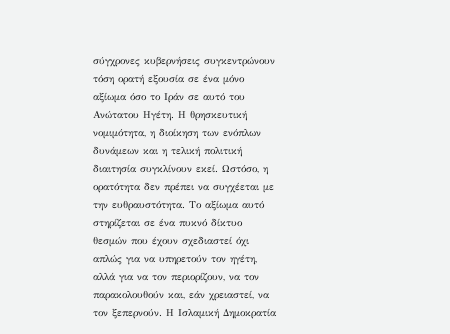σύγχρονες κυβερνήσεις συγκεντρώνουν τόση ορατή εξουσία σε ένα μόνο αξίωμα όσο το Ιράν σε αυτό του Ανώτατου Ηγέτη. Η θρησκευτική νομιμότητα, η διοίκηση των ενόπλων δυνάμεων και η τελική πολιτική διαιτησία συγκλίνουν εκεί. Ωστόσο, η ορατότητα δεν πρέπει να συγχέεται με την ευθραυστότητα. Το αξίωμα αυτό στηρίζεται σε ένα πυκνό δίκτυο θεσμών που έχουν σχεδιαστεί όχι απλώς για να υπηρετούν τον ηγέτη, αλλά για να τον περιορίζουν, να τον παρακολουθούν και, εάν χρειαστεί, να τον ξεπερνούν. Η Ισλαμική Δημοκρατία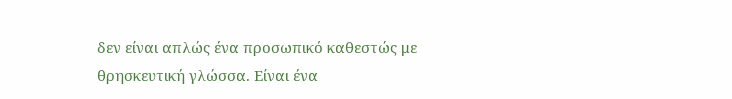δεν είναι απλώς ένα προσωπικό καθεστώς με θρησκευτική γλώσσα. Είναι ένα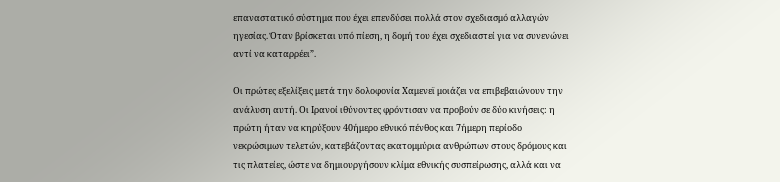επαναστατικό σύστημα που έχει επενδύσει πολλά στον σχεδιασμό αλλαγών ηγεσίας. Όταν βρίσκεται υπό πίεση, η δομή του έχει σχεδιαστεί για να συνενώνει αντί να καταρρέει”.

Οι πρώτες εξελίξεις μετά την δολοφονία Χαμενεϊ μοιάζει να επιβεβαιώνουν την ανάλυση αυτή. Οι Ιρανοί ιθύνοντες φρόντισαν να προβούν σε δύο κινήσεις: η πρώτη ήταν να κηρύξουν 40ήμερο εθνικό πένθος και 7ήμερη περίοδο νεκρώσιμων τελετών, κατεβάζοντας εκατομμύρια ανθρώπων στους δρόμους και τις πλατείες, ώστε να δημιουργήσουν κλίμα εθνικής συσπείρωσης, αλλά και να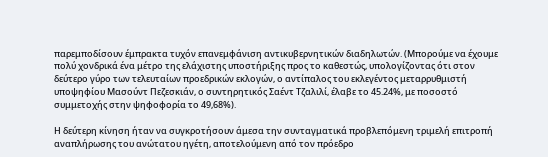παρεμποδίσουν έμπρακτα τυχόν επανεμφάνιση αντικυβερνητικών διαδηλωτών. (Μπορούμε να έχουμε πολύ χονδρικά ένα μέτρο της ελάχιστης υποστήριξης προς το καθεστώς, υπολογίζοντας ότι στον δεύτερο γύρο των τελευταίων προεδρικών εκλογών, ο αντίπαλος του εκλεγέντος μεταρρυθμιστή υποψηφίου Μασούντ Πεζεσκιάν, ο συντηρητικός Σαέντ Τζαλιλί, έλαβε το 45.24%, με ποσοστό συμμετοχής στην ψηφοφορία το 49,68%).

Η δεύτερη κίνηση ήταν να συγκροτήσουν άμεσα την συνταγματικά προβλεπόμενη τριμελή επιτροπή αναπλήρωσης του ανώτατου ηγέτη, αποτελούμενη από τον πρόεδρο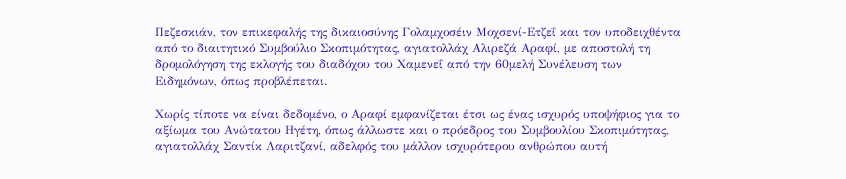Πεζεσκιάν, τον επικεφαλής της δικαιοσύνης Γολαμχοσέιν Μοχσενί-Ετζεΐ και τον υποδειχθέντα από το διαιτητικό Συμβούλιο Σκοπιμότητας, αγιατολλάχ Αλιρεζά Αραφί, με αποστολή τη δρομολόγηση της εκλογής του διαδόχου του Χαμενεΐ από την 60μελή Συνέλευση των Ειδημόνων, όπως προβλέπεται.

Χωρίς τίποτε να είναι δεδομένο, ο Αραφί εμφανίζεται έτσι ως ένας ισχυρός υποψήφιος για το αξίωμα του Ανώτατου Ηγέτη, όπως άλλωστε και ο πρόεδρος του Συμβουλίου Σκοπιμότητας, αγιατολλάχ Σαντίκ Λαριτζανί, αδελφός του μάλλον ισχυρότερου ανθρώπου αυτή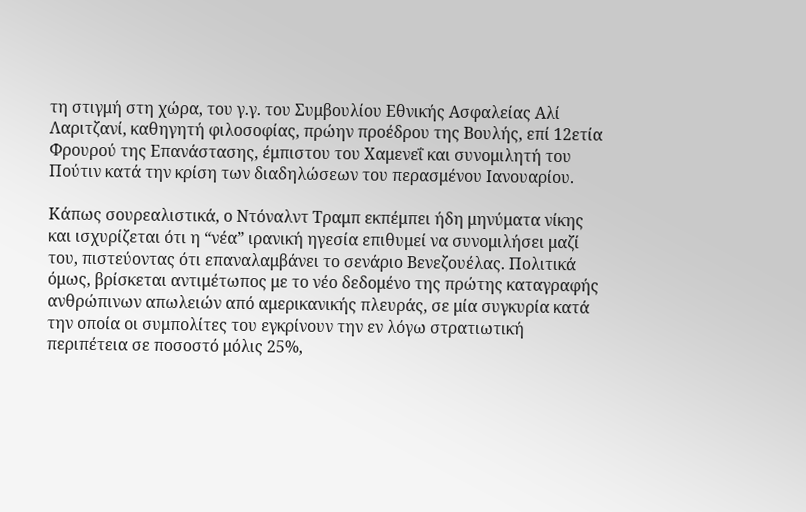τη στιγμή στη χώρα, του γ.γ. του Συμβουλίου Εθνικής Ασφαλείας Αλί Λαριτζανί, καθηγητή φιλοσοφίας, πρώην προέδρου της Βουλής, επί 12ετία Φρουρού της Επανάστασης, έμπιστου του Χαμενεΐ και συνομιλητή του Πούτιν κατά την κρίση των διαδηλώσεων του περασμένου Ιανουαρίου.

Κάπως σουρεαλιστικά, ο Ντόναλντ Τραμπ εκπέμπει ήδη μηνύματα νίκης και ισχυρίζεται ότι η “νέα” ιρανική ηγεσία επιθυμεί να συνομιλήσει μαζί του, πιστεύοντας ότι επαναλαμβάνει το σενάριο Βενεζουέλας. Πολιτικά όμως, βρίσκεται αντιμέτωπος με το νέο δεδομένο της πρώτης καταγραφής ανθρώπινων απωλειών από αμερικανικής πλευράς, σε μία συγκυρία κατά την οποία οι συμπολίτες του εγκρίνουν την εν λόγω στρατιωτική περιπέτεια σε ποσοστό μόλις 25%,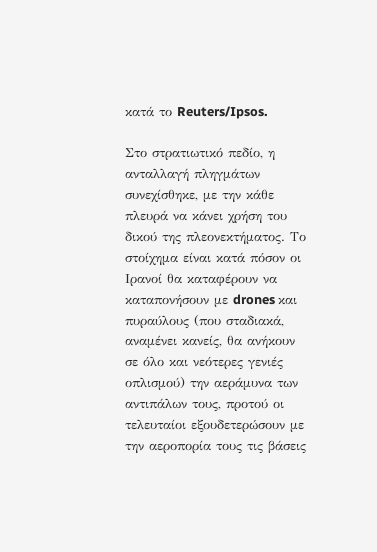κατά το Reuters/Ipsos.

Στο στρατιωτικό πεδίο, η ανταλλαγή πληγμάτων συνεχίσθηκε, με την κάθε πλευρά να κάνει χρήση του δικού της πλεονεκτήματος. Το στοίχημα είναι κατά πόσον οι Ιρανοί θα καταφέρουν να καταπονήσουν με drones και πυραύλους (που σταδιακά, αναμένει κανείς, θα ανήκουν σε όλο και νεότερες γενιές οπλισμού) την αεράμυνα των αντιπάλων τους, προτού οι τελευταίοι εξουδετερώσουν με την αεροπορία τους τις βάσεις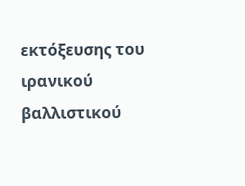εκτόξευσης του ιρανικού βαλλιστικού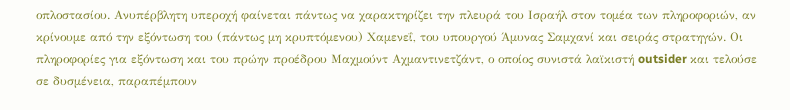οπλοστασίου. Ανυπέρβλητη υπεροχή φαίνεται πάντως να χαρακτηρίζει την πλευρά του Ισραήλ στον τομέα των πληροφοριών, αν κρίνουμε από την εξόντωση του (πάντως μη κρυπτόμενου) Χαμενεΐ, του υπουργού Άμυνας Σαμχανί και σειράς στρατηγών. Οι πληροφορίες για εξόντωση και του πρώην προέδρου Μαχμούντ Αχμαντινετζάντ, ο οποίος συνιστά λαϊκιστή outsider και τελούσε σε δυσμένεια, παραπέμπουν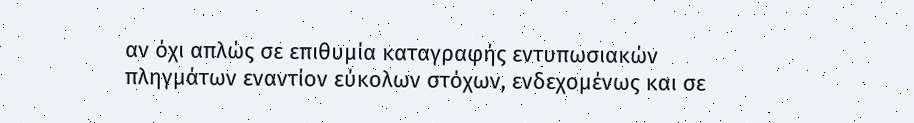αν όχι απλώς σε επιθυμία καταγραφής εντυπωσιακών πληγμάτων εναντίον εύκολων στόχων, ενδεχομένως και σε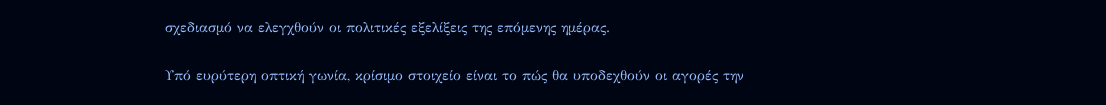σχεδιασμό να ελεγχθούν οι πολιτικές εξελίξεις της επόμενης ημέρας.

Υπό ευρύτερη οπτική γωνία, κρίσιμο στοιχείο είναι το πώς θα υποδεχθούν οι αγορές την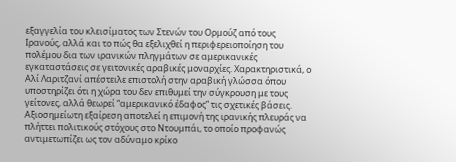εξαγγελία του κλεισίματος των Στενών του Ορμούζ από τους Ιρανούς, αλλά και το πώς θα εξελιχθεί η περιφερειοποίηση του πολέμου δια των ιρανικών πληγμάτων σε αμερικανικές εγκαταστάσεις σε γειτονικές αραβικές μοναρχίες. Χαρακτηριστικά, ο Αλί Λαριτζανί απέστειλε επιστολή στην αραβική γλώσσα όπου υποστηρίζει ότι η χώρα του δεν επιθυμεί την σύγκρουση με τους γείτονες, αλλά θεωρεί “αμερικανικό έδαφος” τις σχετικές βάσεις. Αξιοσημείωτη εξαίρεση αποτελεί η επιμονή της ιρανικής πλευράς να πλήττει πολιτικούς στόχους στο Ντουμπάι, το οποίο προφανώς αντιμετωπίζει ως τον αδύναμο κρίκο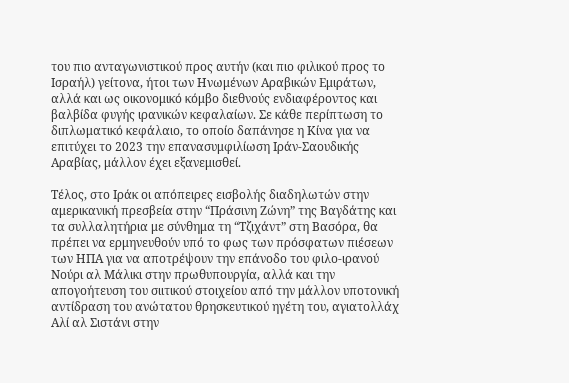του πιο ανταγωνιστικού προς αυτήν (και πιο φιλικού προς το Ισραήλ) γείτονα, ήτοι των Ηνωμένων Αραβικών Εμιράτων, αλλά και ως οικονομικό κόμβο διεθνούς ενδιαφέροντος και βαλβίδα φυγής ιρανικών κεφαλαίων. Σε κάθε περίπτωση το διπλωματικό κεφάλαιο, το οποίο δαπάνησε η Κίνα για να επιτύχει το 2023 την επανασυμφιλίωση Ιράν-Σαουδικής Αραβίας, μάλλον έχει εξανεμισθεί.

Τέλος, στο Ιράκ οι απόπειρες εισβολής διαδηλωτών στην αμερικανική πρεσβεία στην “Πράσινη Ζώνη” της Βαγδάτης και τα συλλαλητήρια με σύνθημα τη “Τζιχάντ” στη Βασόρα, θα πρέπει να ερμηνευθούν υπό το φως των πρόσφατων πιέσεων των ΗΠΑ για να αποτρέψουν την επάνοδο του φιλο-ιρανού Νούρι αλ Μάλικι στην πρωθυπουργία, αλλά και την απογοήτευση του σιιτικού στοιχείου από την μάλλον υποτονική αντίδραση του ανώτατου θρησκευτικού ηγέτη του, αγιατολλάχ Αλί αλ Σιστάνι στην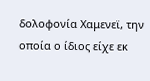δολοφονία Χαμενεϊ, την οποία ο ίδιος είχε εκ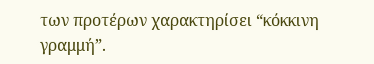των προτέρων χαρακτηρίσει “κόκκινη γραμμή”.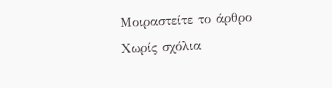Μοιραστείτε το άρθρο
Χωρίς σχόλια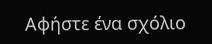Αφήστε ένα σχόλιο